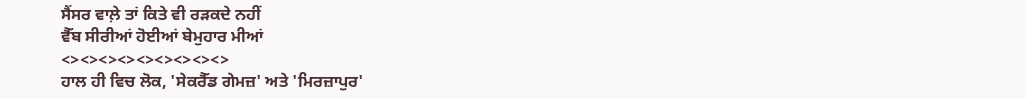ਸੈਂਸਰ ਵਾਲ਼ੇ ਤਾਂ ਕਿਤੇ ਵੀ ਰੜਕਦੇ ਨਹੀਂ
ਵੈੱਬ ਸੀਰੀਆਂ ਹੋਈਆਂ ਬੇਮੁਹਾਰ ਮੀਆਂ
<><><><><><><><><>
ਹਾਲ ਹੀ ਵਿਚ ਲੋਕ, 'ਸੇਕਰੈੱਡ ਗੇਮਜ਼' ਅਤੇ 'ਮਿਰਜ਼ਾਪੁਰ'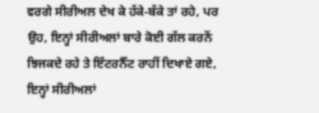ਵਰਗੇ ਸੀਰੀਅਲ ਦੇਖ ਕੇ ਹੱਕੇ-ਬੱਕੇ ਤਾਂ ਰਹੇ, ਪਰ ਉਹ, ਇਨ੍ਹਾਂ ਸੀਰੀਅਲਾਂ ਬਾਰੇ ਕੋਈ ਗੱਲ ਕਰਨੋਂ ਝਿਜਕਦੇ ਰਹੇ ਤੇ ਇੰਟਰਨੈੱਟ ਰਾਹੀਂ ਦਿਖਾਏ ਗਏ, ਇਨ੍ਹਾਂ ਸੀਰੀਅਲਾਂ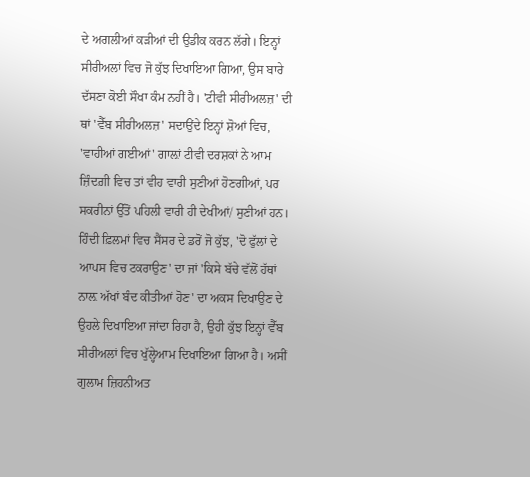ਦੇ ਅਗਲੀਆਂ ਕੜੀਆਂ ਦੀ ਉਡੀਕ ਕਰਨ ਲੱਗੇ। ਇਨ੍ਹਾਂ ਸੀਰੀਅਲਾਂ ਵਿਚ ਜੋ ਕੁੱਝ ਦਿਖਾਇਆ ਗਿਆ, ਉਸ ਬਾਰੇ ਦੱਸਣਾ ਕੋਈ ਸੌਖਾ ਕੰਮ ਨਹੀਂ ਹੈ। 'ਟੀਵੀ ਸੀਰੀਅਲਜ਼' ਦੀ ਥਾਂ 'ਵੈੱਬ ਸੀਰੀਅਲਜ਼' ਸਦਾਉਂਦੇ ਇਨ੍ਹਾਂ ਸ਼ੋਆਂ ਵਿਚ, 'ਵਾਹੀਆਂ ਗਈਆਂ' ਗਾਲ਼ਾਂ ਟੀਵੀ ਦਰਸ਼ਕਾਂ ਨੇ ਆਮ ਜ਼ਿੰਦਗ਼ੀ ਵਿਚ ਤਾਂ ਵੀਹ ਵਾਰੀ ਸੁਣੀਆਂ ਹੋਣਗੀਆਂ, ਪਰ ਸਕਰੀਨਾਂ ਉੱਤੋਂ ਪਹਿਲੀ ਵਾਰੀ ਹੀ ਦੇਖੀਆਂ/ ਸੁਣੀਆਂ ਹਨ।
ਹਿੰਦੀ ਫ਼ਿਲਮਾਂ ਵਿਚ ਸੈਂਸਰ ਦੇ ਡਰੋਂ ਜੋ ਕੁੱਝ, 'ਦੋ ਫੁੱਲਾਂ ਦੇ ਆਪਸ ਵਿਚ ਟਕਰਾਉਣ' ਦਾ ਜਾਂ 'ਕਿਸੇ ਬੱਚੇ ਵੱਲੋਂ ਹੱਥਾਂ ਨਾਲ਼ ਅੱਖਾਂ ਬੰਦ ਕੀਤੀਆਂ ਹੋਣ' ਦਾ ਅਕਸ ਦਿਖਾਉਣ ਦੇ ਉਹਲੇ ਦਿਖਾਇਆ ਜਾਂਦਾ ਰਿਹਾ ਹੈ, ਉਹੀ ਕੁੱਝ ਇਨ੍ਹਾਂ ਵੈੱਬ ਸੀਰੀਅਲਾਂ ਵਿਚ ਖੁੱਲ੍ਹੇਆਮ ਦਿਖਾਇਆ ਗਿਆ ਹੈ। ਅਸੀਂ ਗੁਲਾਮ ਜ਼ਿਹਨੀਅਤ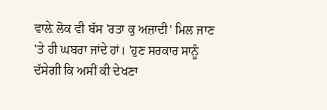ਵਾਲ਼ੇ ਲੋਕ ਵੀ ਬੱਸ 'ਰਤਾ ਕੁ ਅਜ਼ਾਦੀ' ਮਿਲ ਜਾਣ 'ਤੇ ਹੀ ਘਬਰਾ ਜਾਂਦੇ ਹਾਂ। 'ਹੁਣ ਸਰਕਾਰ ਸਾਨੂੰ ਦੱਸੇਗੀ ਕਿ ਅਸੀਂ ਕੀ ਦੇਖਣਾ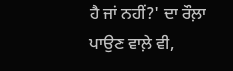ਹੈ ਜਾਂ ਨਹੀਂ?' ਦਾ ਰੌਲ਼ਾ ਪਾਉਣ ਵਾਲ਼ੇ ਵੀ,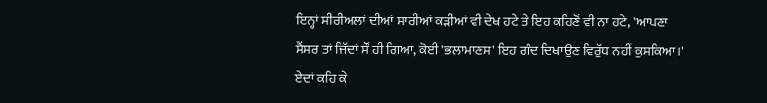ਇਨ੍ਹਾਂ ਸੀਰੀਅਲਾਂ ਦੀਆਂ ਸਾਰੀਆਂ ਕੜੀਆਂ ਵੀ ਦੇਖ ਹਟੇ ਤੇ ਇਹ ਕਹਿਣੋਂ ਵੀ ਨਾ ਹਟੇ, 'ਆਪਣਾ ਸੈਂਸਰ ਤਾਂ ਜਿੱਦਾਂ ਸੌਂ ਹੀ ਗਿਆ, ਕੋਈ 'ਭਲਾਮਾਣਸ' ਇਹ ਗੰਦ ਦਿਖਾਉਣ ਵਿਰੁੱਧ ਨਹੀਂ ਕੁਸਕਿਆ।' ਏਦਾਂ ਕਹਿ ਕੇ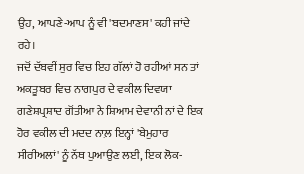ਉਹ, ਆਪਣੇ-ਆਪ ਨੂੰ ਵੀ 'ਬਦਮਾਣਸ' ਕਹੀ ਜਾਂਦੇ ਰਹੇ।
ਜਦੋਂ ਦੱਬਵੀਂ ਸੁਰ ਵਿਚ ਇਹ ਗੱਲਾਂ ਹੋ ਰਹੀਆਂ ਸਨ ਤਾਂ ਅਕਤੂਬਰ ਵਿਚ ਨਾਗਪੁਰ ਦੇ ਵਕੀਲ ਦਿਵਯਾ ਗਣੇਸ਼ਪ੍ਰਸ਼ਾਦ ਗੋਂਤੀਆ ਨੇ ਸ਼ਿਆਮ ਦੇਵਾਨੀ ਨਾਂ ਦੇ ਇਕ ਹੋਰ ਵਕੀਲ ਦੀ ਮਦਦ ਨਾਲ਼ ਇਨ੍ਹਾਂ 'ਬੇਮੁਹਾਰ ਸੀਰੀਅਲਾਂ' ਨੂੰ ਨੱਥ ਪੁਆਉਣ ਲਈ, ਇਕ ਲੋਕ-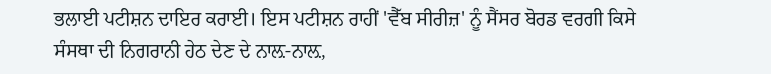ਭਲਾਈ ਪਟੀਸ਼ਨ ਦਾਇਰ ਕਰਾਈ। ਇਸ ਪਟੀਸ਼ਨ ਰਾਹੀਂ 'ਵੈੱਬ ਸੀਰੀਜ਼' ਨੂੰ ਸੈਂਸਰ ਬੋਰਡ ਵਰਗੀ ਕਿਸੇ ਸੰਸਥਾ ਦੀ ਨਿਗਰਾਨੀ ਹੇਠ ਦੇਣ ਦੇ ਨਾਲ਼-ਨਾਲ਼,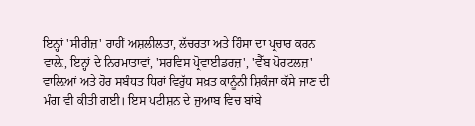ਇਨ੍ਹਾਂ 'ਸੀਰੀਜ਼' ਰਾਹੀਂ ਅਸ਼ਲੀਲਤਾ, ਲੱਚਰਤਾ ਅਤੇ ਹਿੰਸਾ ਦਾ ਪ੍ਰਚਾਰ ਕਰਨ ਵਾਲ਼ੇ, ਇਨ੍ਹਾਂ ਦੇ ਨਿਰਮਾਤਾਵਾਂ, 'ਸਰਵਿਸ ਪ੍ਰੋਵਾਈਡਰਜ਼', 'ਵੈੱਬ ਪੋਰਟਲਜ਼' ਵਾਲ਼ਿਆਂ ਅਤੇ ਹੋਰ ਸਬੰਧਤ ਧਿਰਾਂ ਵਿਰੁੱਧ ਸਖ਼ਤ ਕਾਨੂੰਨੀ ਸ਼ਿਕੰਜਾ ਕੱਸੇ ਜਾਣ ਦੀ ਮੰਗ ਵੀ ਕੀਤੀ ਗਈ। ਇਸ ਪਟੀਸ਼ਨ ਦੇ ਜੁਆਬ ਵਿਚ ਬਾਂਬੇ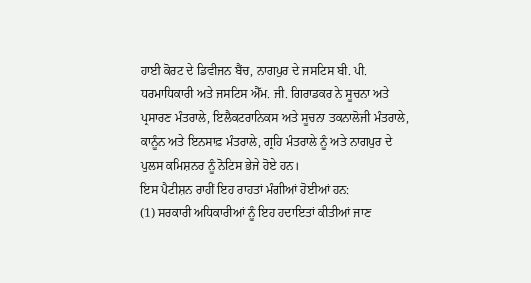ਹਾਈ ਕੋਰਟ ਦੇ ਡਿਵੀਜਨ ਬੈਂਚ, ਨਾਗਪੁਰ ਦੇ ਜਸਟਿਸ ਬੀ. ਪੀ. ਧਰਮਾਧਿਕਾਰੀ ਅਤੇ ਜਸਟਿਸ ਐੱਮ. ਜੀ. ਗਿਰਾਡਕਰ ਨੇ ਸੂਚਨਾ ਅਤੇ ਪ੍ਰਸਾਰਣ ਮੰਤਰਾਲੇ, ਇਲੈਕਟਰਾਨਿਕਸ ਅਤੇ ਸੂਚਨਾ ਤਕਨਾਲੋਜੀ ਮੰਤਰਾਲੇ, ਕਾਨੂੰਨ ਅਤੇ ਇਨਸਾਫ਼ ਮੰਤਰਾਲੇ, ਗ੍ਰਹਿ ਮੰਤਰਾਲੇ ਨੂੰ ਅਤੇ ਨਾਗਪੁਰ ਦੇ ਪੁਲਸ ਕਮਿਸ਼ਨਰ ਨੂੰ ਨੋਟਿਸ ਭੇਜੇ ਹੋਏ ਹਨ।
ਇਸ ਪੈਟੀਸ਼ਨ ਰਾਹੀਂ ਇਹ ਰਾਹਤਾਂ ਮੰਗੀਆਂ ਹੋਈਆਂ ਹਨ:
(1) ਸਰਕਾਰੀ ਅਧਿਕਾਰੀਆਂ ਨੂੰ ਇਹ ਹਦਾਇਤਾਂ ਕੀਤੀਆਂ ਜਾਣ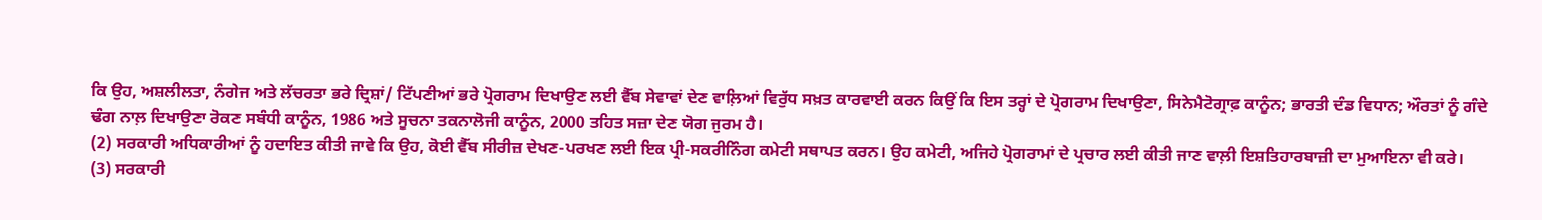ਕਿ ਉਹ, ਅਸ਼ਲੀਲਤਾ, ਨੰਗੇਜ ਅਤੇ ਲੱਚਰਤਾ ਭਰੇ ਦ੍ਰਿਸ਼ਾਂ/ ਟਿੱਪਣੀਆਂ ਭਰੇ ਪ੍ਰੋਗਰਾਮ ਦਿਖਾਉਣ ਲਈ ਵੈੱਬ ਸੇਵਾਵਾਂ ਦੇਣ ਵਾਲ਼ਿਆਂ ਵਿਰੁੱਧ ਸਖ਼ਤ ਕਾਰਵਾਈ ਕਰਨ ਕਿਉਂ ਕਿ ਇਸ ਤਰ੍ਹਾਂ ਦੇ ਪ੍ਰੋਗਰਾਮ ਦਿਖਾਉਣਾ, ਸਿਨੇਮੈਟੋਗ੍ਰਾਫ਼ ਕਾਨੂੰਨ; ਭਾਰਤੀ ਦੰਡ ਵਿਧਾਨ; ਔਰਤਾਂ ਨੂੰ ਗੰਦੇ ਢੰਗ ਨਾਲ਼ ਦਿਖਾਉਣਾ ਰੋਕਣ ਸਬੰਧੀ ਕਾਨੂੰਨ, 1986 ਅਤੇ ਸੂਚਨਾ ਤਕਨਾਲੋਜੀ ਕਾਨੂੰਨ, 2000 ਤਹਿਤ ਸਜ਼ਾ ਦੇਣ ਯੋਗ ਜੁਰਮ ਹੈ।
(2) ਸਰਕਾਰੀ ਅਧਿਕਾਰੀਆਂ ਨੂੰ ਹਦਾਇਤ ਕੀਤੀ ਜਾਵੇ ਕਿ ਉਹ, ਕੋਈ ਵੈੱਬ ਸੀਰੀਜ਼ ਦੇਖਣ-ਪਰਖਣ ਲਈ ਇਕ ਪ੍ਰੀ-ਸਕਰੀਨਿੰਗ ਕਮੇਟੀ ਸਥਾਪਤ ਕਰਨ। ਉਹ ਕਮੇਟੀ, ਅਜਿਹੇ ਪ੍ਰੋਗਰਾਮਾਂ ਦੇ ਪ੍ਰਚਾਰ ਲਈ ਕੀਤੀ ਜਾਣ ਵਾਲ਼ੀ ਇਸ਼ਤਿਹਾਰਬਾਜ਼ੀ ਦਾ ਮੁਆਇਨਾ ਵੀ ਕਰੇ।
(3) ਸਰਕਾਰੀ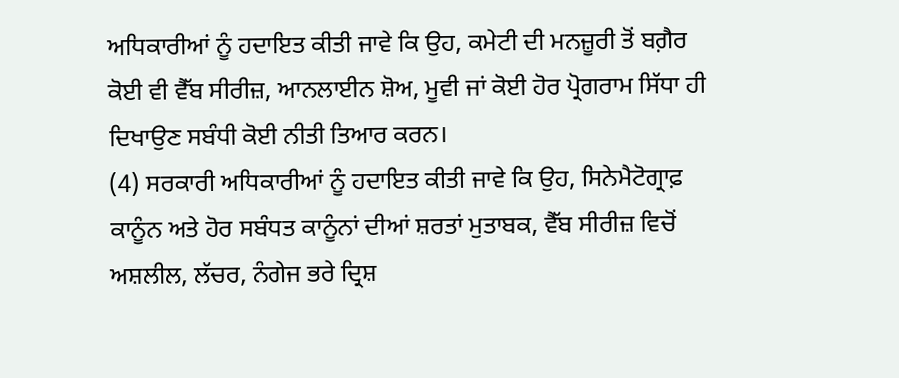ਅਧਿਕਾਰੀਆਂ ਨੂੰ ਹਦਾਇਤ ਕੀਤੀ ਜਾਵੇ ਕਿ ਉਹ, ਕਮੇਟੀ ਦੀ ਮਨਜ਼ੂਰੀ ਤੋਂ ਬਗ਼ੈਰ ਕੋਈ ਵੀ ਵੈੱਬ ਸੀਰੀਜ਼, ਆਨਲਾਈਨ ਸ਼ੋਅ, ਮੂਵੀ ਜਾਂ ਕੋਈ ਹੋਰ ਪ੍ਰੋਗਰਾਮ ਸਿੱਧਾ ਹੀ ਦਿਖਾਉਣ ਸਬੰਧੀ ਕੋਈ ਨੀਤੀ ਤਿਆਰ ਕਰਨ।
(4) ਸਰਕਾਰੀ ਅਧਿਕਾਰੀਆਂ ਨੂੰ ਹਦਾਇਤ ਕੀਤੀ ਜਾਵੇ ਕਿ ਉਹ, ਸਿਨੇਮੈਟੋਗ੍ਰਾਫ਼ ਕਾਨੂੰਨ ਅਤੇ ਹੋਰ ਸਬੰਧਤ ਕਾਨੂੰਨਾਂ ਦੀਆਂ ਸ਼ਰਤਾਂ ਮੁਤਾਬਕ, ਵੈੱਬ ਸੀਰੀਜ਼ ਵਿਚੋਂ ਅਸ਼ਲੀਲ, ਲੱਚਰ, ਨੰਗੇਜ ਭਰੇ ਦ੍ਰਿਸ਼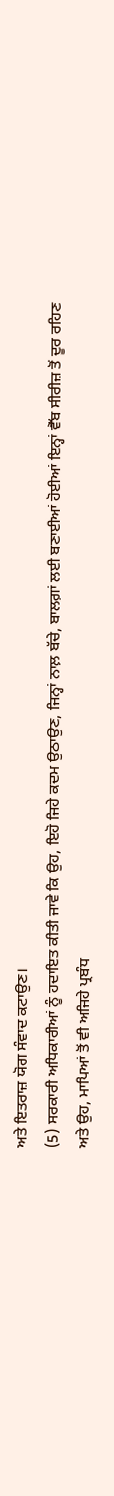ਅਤੇ ਇਤਰਾਜ਼ ਯੋਗ ਸੰਵਾਦ ਕਟਾਉਣ।
(5) ਸਰਕਾਰੀ ਅਧਿਕਾਰੀਆਂ ਨੂੰ ਹਦਾਇਤ ਕੀਤੀ ਜਾਵੇ ਕਿ ਉਹ, ਇਹੋ ਜਿਹੇ ਕਦਮ ਉਠਾਉਣ, ਜਿਨ੍ਹਾਂ ਨਾਲ਼ ਬੱਚੇ, ਬਾਲਗ਼ਾਂ ਲਈ ਬਣਾਈਆਂ ਹੋਈਆਂ ਇਨ੍ਹਾਂ ਵੈੱਬ ਸੀਰੀਜ਼ ਤੋਂ ਦੂਰ ਰਹਿਣ ਅਤੇ ਉਹ, ਮਾਪਿਆਂ ਤੋਂ ਵੀ ਅਜਿਹੇ ਪ੍ਰਬੰਧ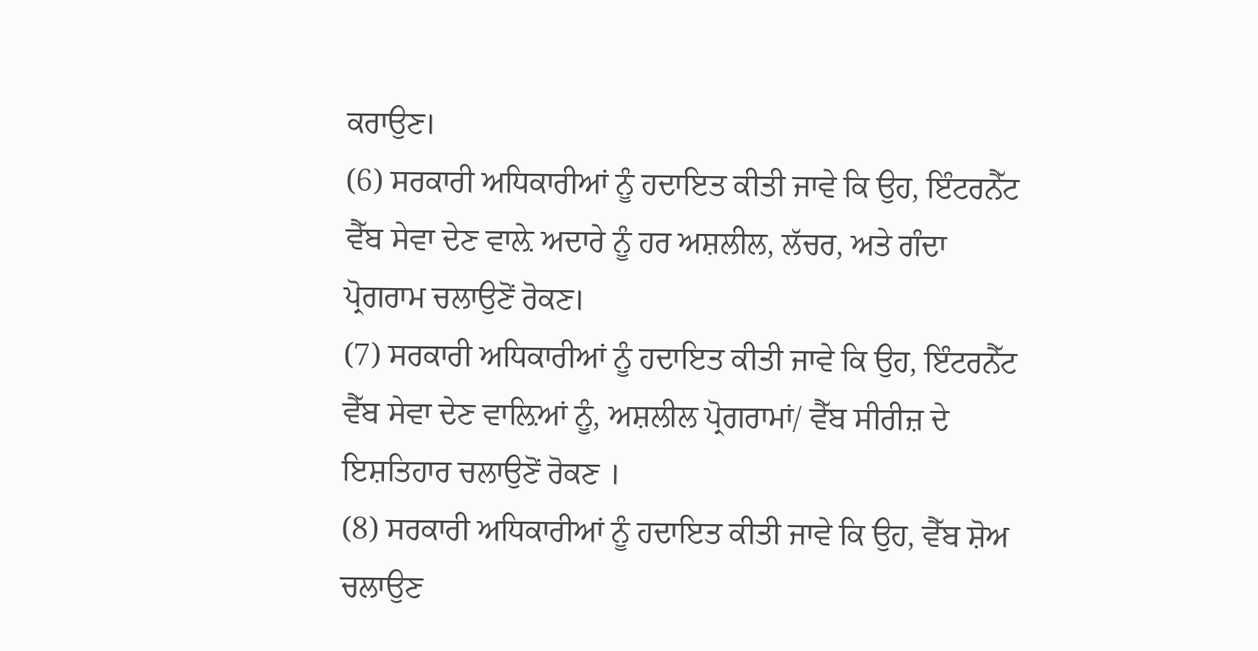ਕਰਾਉਣ।
(6) ਸਰਕਾਰੀ ਅਧਿਕਾਰੀਆਂ ਨੂੰ ਹਦਾਇਤ ਕੀਤੀ ਜਾਵੇ ਕਿ ਉਹ, ਇੰਟਰਨੈੱਟ ਵੈੱਬ ਸੇਵਾ ਦੇਣ ਵਾਲ਼ੇ ਅਦਾਰੇ ਨੂੰ ਹਰ ਅਸ਼ਲੀਲ, ਲੱਚਰ, ਅਤੇ ਗੰਦਾ ਪ੍ਰੋਗਰਾਮ ਚਲਾਉਣੋਂ ਰੋਕਣ।
(7) ਸਰਕਾਰੀ ਅਧਿਕਾਰੀਆਂ ਨੂੰ ਹਦਾਇਤ ਕੀਤੀ ਜਾਵੇ ਕਿ ਉਹ, ਇੰਟਰਨੈੱਟ ਵੈੱਬ ਸੇਵਾ ਦੇਣ ਵਾਲ਼ਿਆਂ ਨੂੰ, ਅਸ਼ਲੀਲ ਪ੍ਰੋਗਰਾਮਾਂ/ ਵੈੱਬ ਸੀਰੀਜ਼ ਦੇ ਇਸ਼ਤਿਹਾਰ ਚਲਾਉਣੋਂ ਰੋਕਣ ।
(8) ਸਰਕਾਰੀ ਅਧਿਕਾਰੀਆਂ ਨੂੰ ਹਦਾਇਤ ਕੀਤੀ ਜਾਵੇ ਕਿ ਉਹ, ਵੈੱਬ ਸ਼ੋਅ ਚਲਾਉਣ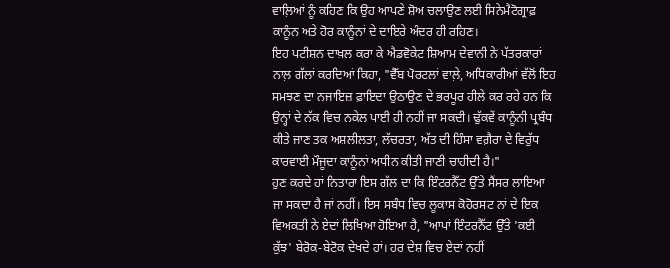ਵਾਲ਼ਿਆਂ ਨੂੰ ਕਹਿਣ ਕਿ ਉਹ ਆਪਣੇ ਸ਼ੋਅ ਚਲਾਉਣ ਲਈ ਸਿਨੇਮੈਟੋਗ੍ਰਾਫ਼ ਕਾਨੂੰਨ ਅਤੇ ਹੋਰ ਕਾਨੂੰਨਾਂ ਦੇ ਦਾਇਰੇ ਅੰਦਰ ਹੀ ਰਹਿਣ।
ਇਹ ਪਟੀਸ਼ਨ ਦਾਖ਼ਲ ਕਰਾ ਕੇ ਐਡਵੋਕੇਟ ਸ਼ਿਆਮ ਦੇਵਾਨੀ ਨੇ ਪੱਤਰਕਾਰਾਂ ਨਾਲ਼ ਗੱਲਾਂ ਕਰਦਿਆਂ ਕਿਹਾ, "ਵੈੱਬ ਪੋਰਟਲਾਂ ਵਾਲ਼ੇ, ਅਧਿਕਾਰੀਆਂ ਵੱਲੋਂ ਇਹ ਸਮਝਣ ਦਾ ਨਜਾਇਜ਼ ਫ਼ਾਇਦਾ ਉਠਾਉਣ ਦੇ ਭਰਪੂਰ ਹੀਲੇ ਕਰ ਰਹੇ ਹਨ ਕਿ ਉਨ੍ਹਾਂ ਦੇ ਨੱਕ ਵਿਚ ਨਕੇਲ ਪਾਈ ਹੀ ਨਹੀਂ ਜਾ ਸਕਦੀ। ਢੁੱਕਵੇਂ ਕਾਨੂੰਨੀ ਪ੍ਰਬੰਧ ਕੀਤੇ ਜਾਣ ਤਕ ਅਸ਼ਲੀਲਤਾ, ਲੱਚਰਤਾ, ਅੱਤ ਦੀ ਹਿੰਸਾ ਵਗ਼ੈਰਾ ਦੇ ਵਿਰੁੱਧ ਕਾਰਵਾਈ ਮੌਜੂਦਾ ਕਾਨੂੰਨਾਂ ਅਧੀਨ ਕੀਤੀ ਜਾਣੀ ਚਾਹੀਦੀ ਹੈ।"
ਹੁਣ ਕਰਦੇ ਹਾਂ ਨਿਤਾਰਾ ਇਸ ਗੱਲ ਦਾ ਕਿ ਇੰਟਰਨੈੱਟ ਉੱਤੇ ਸੈਂਸਰ ਲਾਇਆ ਜਾ ਸਕਦਾ ਹੈ ਜਾਂ ਨਹੀਂ। ਇਸ ਸਬੰਧ ਵਿਚ ਲੂਕਾਸ ਕੋਹੋਰਸਟ ਨਾਂ ਦੇ ਇਕ ਵਿਅਕਤੀ ਨੇ ਏਦਾਂ ਲਿਖਿਆ ਹੋਇਆ ਹੈ, "ਆਪਾਂ ਇੰਟਰਨੈੱਟ ਉੱਤੇ 'ਕਈ ਕੁੱਝ' ਬੇਰੋਕ-ਬੇਟੋਕ ਦੇਖਦੇ ਹਾਂ। ਹਰ ਦੇਸ਼ ਵਿਚ ਏਦਾਂ ਨਹੀਂ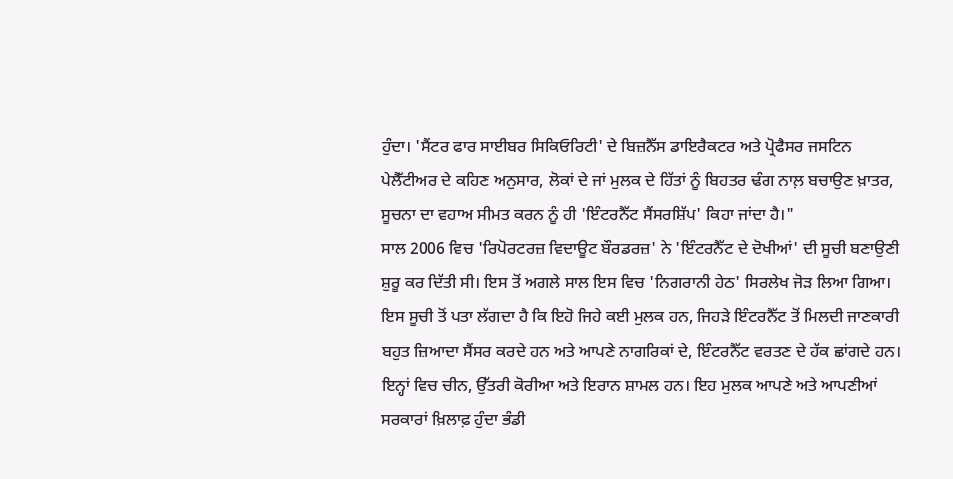ਹੁੰਦਾ। 'ਸੈਂਟਰ ਫਾਰ ਸਾਈਬਰ ਸਿਕਿਓਰਿਟੀ' ਦੇ ਬਿਜ਼ਨੈੱਸ ਡਾਇਰੈਕਟਰ ਅਤੇ ਪ੍ਰੋਫੈਸਰ ਜਸਟਿਨ ਪੇਲੈੱਟੀਅਰ ਦੇ ਕਹਿਣ ਅਨੁਸਾਰ, ਲੋਕਾਂ ਦੇ ਜਾਂ ਮੁਲਕ ਦੇ ਹਿੱਤਾਂ ਨੂੰ ਬਿਹਤਰ ਢੰਗ ਨਾਲ਼ ਬਚਾਉਣ ਖ਼ਾਤਰ, ਸੂਚਨਾ ਦਾ ਵਹਾਅ ਸੀਮਤ ਕਰਨ ਨੂੰ ਹੀ 'ਇੰਟਰਨੈੱਟ ਸੈਂਸਰਸ਼ਿੱਪ' ਕਿਹਾ ਜਾਂਦਾ ਹੈ।"
ਸਾਲ 2006 ਵਿਚ 'ਰਿਪੋਰਟਰਜ਼ ਵਿਦਾਊਟ ਬੌਰਡਰਜ਼' ਨੇ 'ਇੰਟਰਨੈੱਟ ਦੇ ਦੋਖੀਆਂ' ਦੀ ਸੂਚੀ ਬਣਾਉਣੀ ਸ਼ੁਰੂ ਕਰ ਦਿੱਤੀ ਸੀ। ਇਸ ਤੋਂ ਅਗਲੇ ਸਾਲ ਇਸ ਵਿਚ 'ਨਿਗਰਾਨੀ ਹੇਠ' ਸਿਰਲੇਖ ਜੋੜ ਲਿਆ ਗਿਆ। ਇਸ ਸੂਚੀ ਤੋਂ ਪਤਾ ਲੱਗਦਾ ਹੈ ਕਿ ਇਹੋ ਜਿਹੇ ਕਈ ਮੁਲਕ ਹਨ, ਜਿਹੜੇ ਇੰਟਰਨੈੱਟ ਤੋਂ ਮਿਲਦੀ ਜਾਣਕਾਰੀ ਬਹੁਤ ਜ਼ਿਆਦਾ ਸੈਂਸਰ ਕਰਦੇ ਹਨ ਅਤੇ ਆਪਣੇ ਨਾਗਰਿਕਾਂ ਦੇ, ਇੰਟਰਨੈੱਟ ਵਰਤਣ ਦੇ ਹੱਕ ਛਾਂਗਦੇ ਹਨ। ਇਨ੍ਹਾਂ ਵਿਚ ਚੀਨ, ਉੱਤਰੀ ਕੋਰੀਆ ਅਤੇ ਇਰਾਨ ਸ਼ਾਮਲ ਹਨ। ਇਹ ਮੁਲਕ ਆਪਣੇ ਅਤੇ ਆਪਣੀਆਂ ਸਰਕਾਰਾਂ ਖ਼ਿਲਾਫ਼ ਹੁੰਦਾ ਭੰਡੀ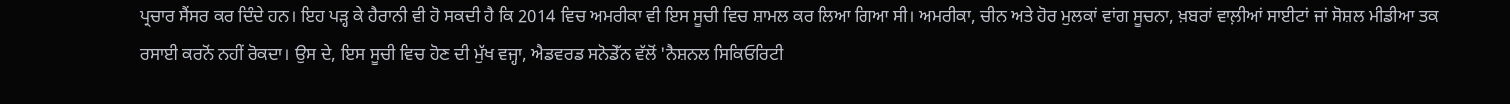ਪ੍ਰਚਾਰ ਸੈਂਸਰ ਕਰ ਦਿੰਦੇ ਹਨ। ਇਹ ਪੜ੍ਹ ਕੇ ਹੈਰਾਨੀ ਵੀ ਹੋ ਸਕਦੀ ਹੈ ਕਿ 2014 ਵਿਚ ਅਮਰੀਕਾ ਵੀ ਇਸ ਸੂਚੀ ਵਿਚ ਸ਼ਾਮਲ ਕਰ ਲਿਆ ਗਿਆ ਸੀ। ਅਮਰੀਕਾ, ਚੀਨ ਅਤੇ ਹੋਰ ਮੁਲਕਾਂ ਵਾਂਗ ਸੂਚਨਾ, ਖ਼ਬਰਾਂ ਵਾਲ਼ੀਆਂ ਸਾਈਟਾਂ ਜਾਂ ਸੋਸ਼ਲ ਮੀਡੀਆ ਤਕ ਰਸਾਈ ਕਰਨੋਂ ਨਹੀਂ ਰੋਕਦਾ। ਉਸ ਦੇ, ਇਸ ਸੂਚੀ ਵਿਚ ਹੋਣ ਦੀ ਮੁੱਖ ਵਜ੍ਹਾ, ਐਡਵਰਡ ਸਨੋਡੇੱਨ ਵੱਲੋਂ 'ਨੈਸ਼ਨਲ ਸਿਕਿਓਰਿਟੀ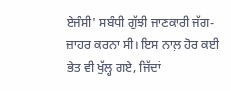ਏਜੰਸੀ' ਸਬੰਧੀ ਗੁੱਝੀ ਜਾਣਕਾਰੀ ਜੱਗ-ਜ਼ਾਹਰ ਕਰਨਾ ਸੀ। ਇਸ ਨਾਲ਼ ਹੋਰ ਕਈ ਭੇਤ ਵੀ ਖੁੱਲ੍ਹ ਗਏ, ਜਿੱਦਾਂ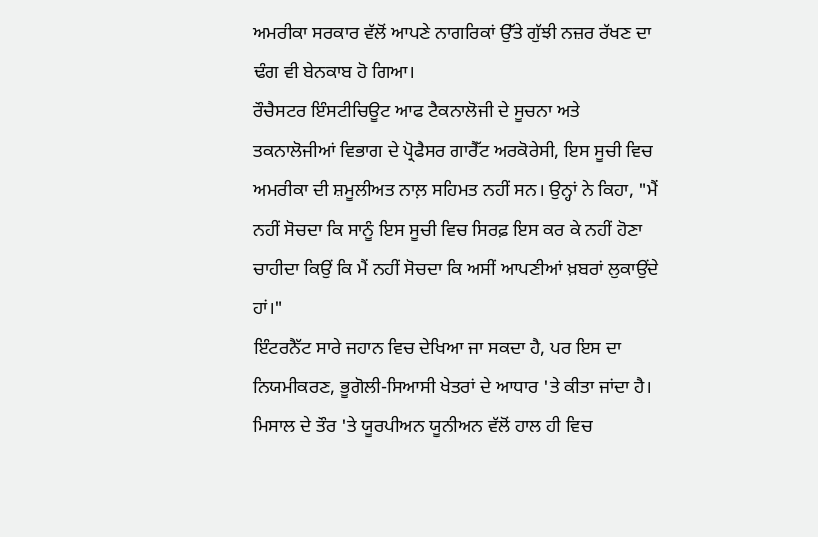ਅਮਰੀਕਾ ਸਰਕਾਰ ਵੱਲੋਂ ਆਪਣੇ ਨਾਗਰਿਕਾਂ ਉੱਤੇ ਗੁੱਝੀ ਨਜ਼ਰ ਰੱਖਣ ਦਾ ਢੰਗ ਵੀ ਬੇਨਕਾਬ ਹੋ ਗਿਆ।
ਰੌਚੈਸਟਰ ਇੰਸਟੀਚਿਊਟ ਆਫ ਟੈਕਨਾਲੋਜੀ ਦੇ ਸੂਚਨਾ ਅਤੇ ਤਕਨਾਲੋਜੀਆਂ ਵਿਭਾਗ ਦੇ ਪ੍ਰੋਫੈਸਰ ਗਾਰੈੱਟ ਅਰਕੋਰੇਸੀ, ਇਸ ਸੂਚੀ ਵਿਚ ਅਮਰੀਕਾ ਦੀ ਸ਼ਮੂਲੀਅਤ ਨਾਲ਼ ਸਹਿਮਤ ਨਹੀਂ ਸਨ। ਉਨ੍ਹਾਂ ਨੇ ਕਿਹਾ, "ਮੈਂ ਨਹੀਂ ਸੋਚਦਾ ਕਿ ਸਾਨੂੰ ਇਸ ਸੂਚੀ ਵਿਚ ਸਿਰਫ਼ ਇਸ ਕਰ ਕੇ ਨਹੀਂ ਹੋਣਾ ਚਾਹੀਦਾ ਕਿਉਂ ਕਿ ਮੈਂ ਨਹੀਂ ਸੋਚਦਾ ਕਿ ਅਸੀਂ ਆਪਣੀਆਂ ਖ਼ਬਰਾਂ ਲੁਕਾਉਂਦੇ ਹਾਂ।"
ਇੰਟਰਨੈੱਟ ਸਾਰੇ ਜਹਾਨ ਵਿਚ ਦੇਖਿਆ ਜਾ ਸਕਦਾ ਹੈ, ਪਰ ਇਸ ਦਾ ਨਿਯਮੀਕਰਣ, ਭੂਗੋਲੀ-ਸਿਆਸੀ ਖੇਤਰਾਂ ਦੇ ਆਧਾਰ 'ਤੇ ਕੀਤਾ ਜਾਂਦਾ ਹੈ। ਮਿਸਾਲ ਦੇ ਤੌਰ 'ਤੇ ਯੂਰਪੀਅਨ ਯੂਨੀਅਨ ਵੱਲੋਂ ਹਾਲ ਹੀ ਵਿਚ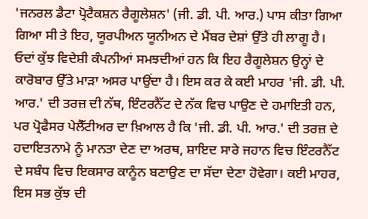'ਜਨਰਲ ਡੈਟਾ ਪ੍ਰੋਟੈਕਸ਼ਨ ਰੈਗੂਲੇਸ਼ਨ' (ਜੀ. ਡੀ. ਪੀ. ਆਰ.) ਪਾਸ ਕੀਤਾ ਗਿਆ ਗਿਆ ਸੀ ਤੇ ਇਹ, ਯੂਰਪੀਅਨ ਯੂਨੀਅਨ ਦੇ ਮੈਂਬਰ ਦੇਸ਼ਾਂ ਉੱਤੇ ਹੀ ਲਾਗੂ ਹੈ। ਓਦਾਂ ਕੁੱਝ ਵਿਦੇਸ਼ੀ ਕੰਪਨੀਆਂ ਸਮਝਦੀਆਂ ਹਨ ਕਿ ਇਹ ਰੈਗੂਲੇਸ਼ਨ ਉਨ੍ਹਾਂ ਦੇ ਕਾਰੋਬਾਰ ਉੱਤੇ ਮਾੜਾ ਅਸਰ ਪਾਉਂਦਾ ਹੈ। ਇਸ ਕਰ ਕੇ ਕਈ ਮਾਹਰ 'ਜੀ. ਡੀ. ਪੀ. ਆਰ.' ਦੀ ਤਰਜ਼ ਦੀ ਨੱਥ, ਇੰਟਰਨੈੱਟ ਦੇ ਨੱਕ ਵਿਚ ਪਾਉਣ ਦੇ ਹਮਾਇਤੀ ਹਨ, ਪਰ ਪ੍ਰੋਫੈਸਰ ਪੇਲੈੱਟੀਅਰ ਦਾ ਖ਼ਿਆਲ ਹੈ ਕਿ 'ਜੀ. ਡੀ. ਪੀ. ਆਰ.' ਦੀ ਤਰਜ਼ ਦੇ ਹਦਾਇਤਨਾਮੇ ਨੂੰ ਮਾਨਤਾ ਦੇਣ ਦਾ ਅਰਥ, ਸ਼ਾਇਦ ਸਾਰੇ ਜਹਾਨ ਵਿਚ ਇੰਟਰਨੈੱਟ ਦੇ ਸਬੰਧ ਵਿਚ ਇਕਸਾਰ ਕਾਨੂੰਨ ਬਣਾਉਣ ਦਾ ਸੱਦਾ ਦੇਣਾ ਹੋਵੇਗਾ। ਕਈ ਮਾਹਰ, ਇਸ ਸਭ ਕੁੱਝ ਦੀ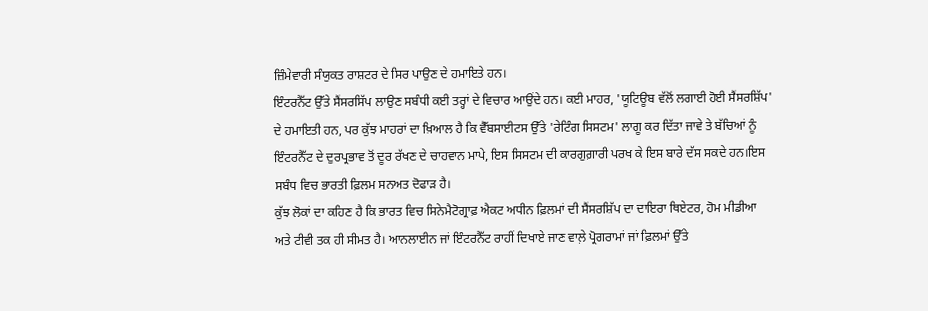ਜ਼ਿੰਮੇਵਾਰੀ ਸੰਯੁਕਤ ਰਾਸ਼ਟਰ ਦੇ ਸਿਰ ਪਾਉਣ ਦੇ ਹਮਾਇਤੇ ਹਨ।
ਇੰਟਰਨੈੱਟ ਉੱਤੇ ਸੈਂਸਰਸਿੱਪ ਲਾਉਣ ਸਬੰਧੀ ਕਈ ਤਰ੍ਹਾਂ ਦੇ ਵਿਚਾਰ ਆਉਂਦੇ ਹਨ। ਕਈ ਮਾਹਰ, 'ਯੂਟਿਊਬ ਵੱਲੋਂ ਲਗਾਈ ਹੋਈ ਸੈਂਸਰਸ਼ਿੱਪ' ਦੇ ਹਮਾਇਤੀ ਹਨ, ਪਰ ਕੁੱਝ ਮਾਹਰਾਂ ਦਾ ਖ਼ਿਆਲ ਹੈ ਕਿ ਵੈੱਬਸਾਈਟਸ ਉੱਤੇ 'ਰੇਟਿੰਗ ਸਿਸਟਮ' ਲਾਗੂ ਕਰ ਦਿੱਤਾ ਜਾਵੇ ਤੇ ਬੱਚਿਆਂ ਨੂੰ ਇੰਟਰਨੈੱਟ ਦੇ ਦੁਰਪ੍ਰਭਾਵ ਤੋਂ ਦੂਰ ਰੱਖਣ ਦੇ ਚਾਹਵਾਨ ਮਾਪੇ, ਇਸ ਸਿਸਟਮ ਦੀ ਕਾਰਗੁਗ਼ਾਰੀ ਪਰਖ ਕੇ ਇਸ ਬਾਰੇ ਦੱਸ ਸਕਦੇ ਹਨ।ਇਸ ਸਬੰਧ ਵਿਚ ਭਾਰਤੀ ਫ਼ਿਲਮ ਸਨਅਤ ਦੋਫਾੜ ਹੈ।
ਕੁੱਝ ਲੋਕਾਂ ਦਾ ਕਹਿਣ ਹੈ ਕਿ ਭਾਰਤ ਵਿਚ ਸਿਨੇਮੈਟੋਗ੍ਰਾਫ਼ ਐਕਟ ਅਧੀਨ ਫ਼ਿਲਮਾਂ ਦੀ ਸੈਂਸਰਸ਼ਿੱਪ ਦਾ ਦਾਇਰਾ ਥਿਏਟਰ, ਹੋਮ ਮੀਡੀਆ ਅਤੇ ਟੀਵੀ ਤਕ ਹੀ ਸੀਮਤ ਹੈ। ਆਨਲਾਈਨ ਜਾਂ ਇੰਟਰਨੈੱਟ ਰਾਹੀਂ ਦਿਖਾਏ ਜਾਣ ਵਾਲ਼ੇ ਪ੍ਰੋਗਰਾਮਾਂ ਜਾਂ ਫ਼ਿਲਮਾਂ ਉੱਤੇ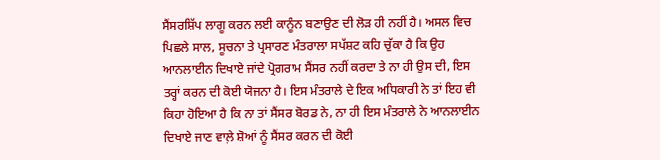ਸੈਂਸਰਸ਼ਿੱਪ ਲਾਗੂ ਕਰਨ ਲਈ ਕਾਨੂੰਨ ਬਣਾਉਣ ਦੀ ਲੋੜ ਹੀ ਨਹੀਂ ਹੈ। ਅਸਲ ਵਿਚ ਪਿਛਲੇ ਸਾਲ, ਸੂਚਨਾ ਤੇ ਪ੍ਰਸਾਰਣ ਮੰਤਰਾਲਾ ਸਪੱਸ਼ਟ ਕਹਿ ਚੁੱਕਾ ਹੈ ਕਿ ਉਹ ਆਨਲਾਈਨ ਦਿਖਾਏ ਜਾਂਦੇ ਪ੍ਰੋਗਰਾਮ ਸੈਂਸਰ ਨਹੀਂ ਕਰਦਾ ਤੇ ਨਾ ਹੀ ਉਸ ਦੀ, ਇਸ ਤਰ੍ਹਾਂ ਕਰਨ ਦੀ ਕੋਈ ਯੋਜਨਾ ਹੈ। ਇਸ ਮੰਤਰਾਲੇ ਦੇ ਇਕ ਅਧਿਕਾਰੀ ਨੇ ਤਾਂ ਇਹ ਵੀ ਕਿਹਾ ਹੋਇਆ ਹੈ ਕਿ ਨਾ ਤਾਂ ਸੈਂਸਰ ਬੋਰਡ ਨੇ, ਨਾ ਹੀ ਇਸ ਮੰਤਰਾਲੇ ਨੇ ਆਨਲਾਈਨ ਦਿਖਾਏ ਜਾਣ ਵਾਲ਼ੇ ਸ਼ੋਆਂ ਨੂੰ ਸੈਂਸਰ ਕਰਨ ਦੀ ਕੋਈ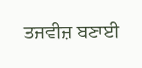ਤਜਵੀਜ਼ ਬਣਾਈ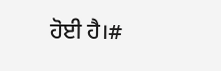ਹੋਈ ਹੈ।#